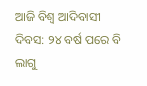ଆଜି ବିଶ୍ୱ ଆଦିବାସୀ ଦିବସ: ୨୪ ବର୍ଷ ପରେ ବି ଲାଗୁ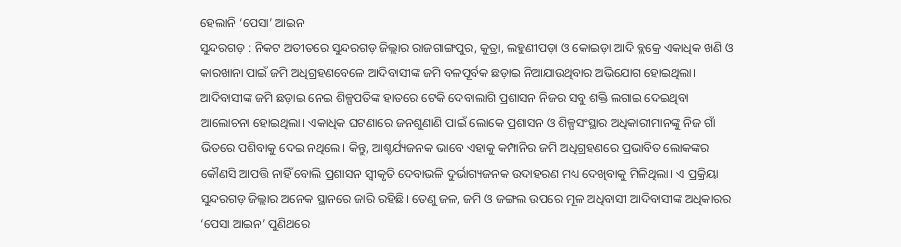ହେଲାନି ‘ପେସା’ ଆଇନ
ସୁନ୍ଦରଗଡ଼ : ନିକଟ ଅତୀତରେ ସୁନ୍ଦରଗଡ଼ ଜିଲ୍ଲାର ରାଜଗାଙ୍ଗପୁର, କୁତ୍ରା, ଲହୁଣୀପଡ଼ା ଓ କୋଇଡ଼ା ଆଦି ବ୍ଲକ୍ରେ ଏକାଧିକ ଖଣି ଓ କାରଖାନା ପାଇଁ ଜମି ଅଧିଗ୍ରହଣବେଳେ ଆଦିବାସୀଙ୍କ ଜମି ବଳପୂର୍ବକ ଛଡ଼ାଇ ନିଆଯାଉଥିବାର ଅଭିଯୋଗ ହୋଇଥିଲା। ଆଦିବାସୀଙ୍କ ଜମି ଛଡ଼ାଇ ନେଇ ଶିଳ୍ପପତିଙ୍କ ହାତରେ ଟେକି ଦେବାଲାଗି ପ୍ରଶାସନ ନିଜର ସବୁ ଶକ୍ତି ଲଗାଇ ଦେଇଥିବା ଆଲୋଚନା ହୋଇଥିଲା। ଏକାଧିକ ଘଟଣାରେ ଜନଶୁଣାଣି ପାଇଁ ଲୋକେ ପ୍ରଶାସନ ଓ ଶିଳ୍ପସଂସ୍ଥାର ଅଧିକାରୀମାନଙ୍କୁ ନିଜ ଗାଁ ଭିତରେ ପଶିବାକୁ ଦେଇ ନଥିଲେ। କିନ୍ତୁ, ଆଶ୍ଚର୍ଯ୍ୟଜନକ ଭାବେ ଏହାକୁ କମ୍ପାନିର ଜମି ଅଧିଗ୍ରହଣରେ ପ୍ରଭାବିତ ଲୋକଙ୍କର କୌଣସି ଆପତ୍ତି ନାହିଁ ବୋଲି ପ୍ରଶାସନ ସ୍ବୀକୃତି ଦେବାଭଳି ଦୁର୍ଭାଗ୍ୟଜନକ ଉଦାହରଣ ମଧ୍ୟ ଦେଖିବାକୁ ମିଳିଥିଲା। ଏ ପ୍ରକ୍ରିୟା ସୁନ୍ଦରଗଡ଼ ଜିଲ୍ଲାର ଅନେକ ସ୍ଥାନରେ ଜାରି ରହିଛି। ତେଣୁ ଜଳ, ଜମି ଓ ଜଙ୍ଗଲ ଉପରେ ମୂଳ ଅଧିବାସୀ ଆଦିବାସୀଙ୍କ ଅଧିକାରର ‘ପେସା ଆଇନ’ ପୁଣିଥରେ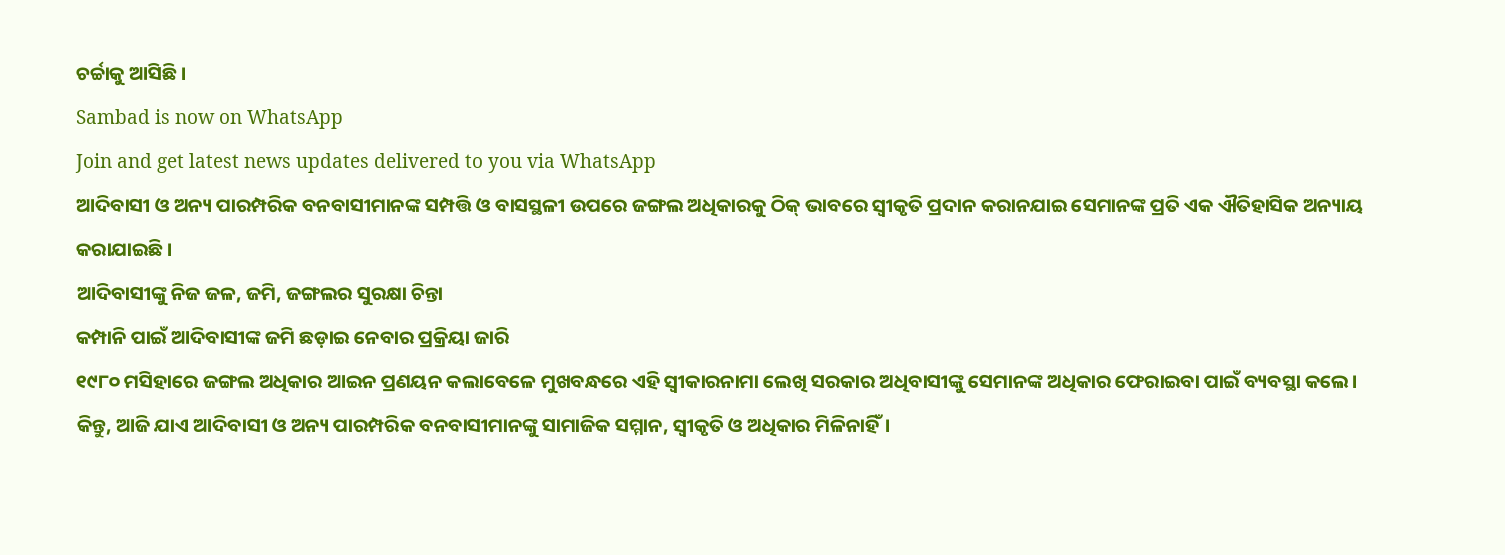ଚର୍ଚ୍ଚାକୁ ଆସିଛି।
Sambad is now on WhatsApp
Join and get latest news updates delivered to you via WhatsApp
ଆଦିବାସୀ ଓ ଅନ୍ୟ ପାରମ୍ପରିକ ବନବାସୀମାନଙ୍କ ସମ୍ପତ୍ତି ଓ ବାସସ୍ଥଳୀ ଉପରେ ଜଙ୍ଗଲ ଅଧିକାରକୁ ଠିକ୍ ଭାବରେ ସ୍ବୀକୃତି ପ୍ରଦାନ କରାନଯାଇ ସେମାନଙ୍କ ପ୍ରତି ଏକ ଐତିହାସିକ ଅନ୍ୟାୟ କରାଯାଇଛି।
ଆଦିବାସୀଙ୍କୁ ନିଜ ଜଳ, ଜମି, ଜଙ୍ଗଲର ସୁରକ୍ଷା ଚିନ୍ତା
କମ୍ପାନି ପାଇଁ ଆଦିବାସୀଙ୍କ ଜମି ଛଡ଼ାଇ ନେବାର ପ୍ରକ୍ରିୟା ଜାରି
୧୯୮୦ ମସିହାରେ ଜଙ୍ଗଲ ଅଧିକାର ଆଇନ ପ୍ରଣୟନ କଲାବେଳେ ମୁଖବନ୍ଧରେ ଏହି ସ୍ବୀକାରନାମା ଲେଖି ସରକାର ଅଧିବାସୀଙ୍କୁ ସେମାନଙ୍କ ଅଧିକାର ଫେରାଇବା ପାଇଁ ବ୍ୟବସ୍ଥା କଲେ। କିନ୍ତୁ, ଆଜି ଯାଏ ଆଦିବାସୀ ଓ ଅନ୍ୟ ପାରମ୍ପରିକ ବନବାସୀମାନଙ୍କୁ ସାମାଜିକ ସମ୍ମାନ, ସ୍ବୀକୃତି ଓ ଅଧିକାର ମିଳିନାହିଁ।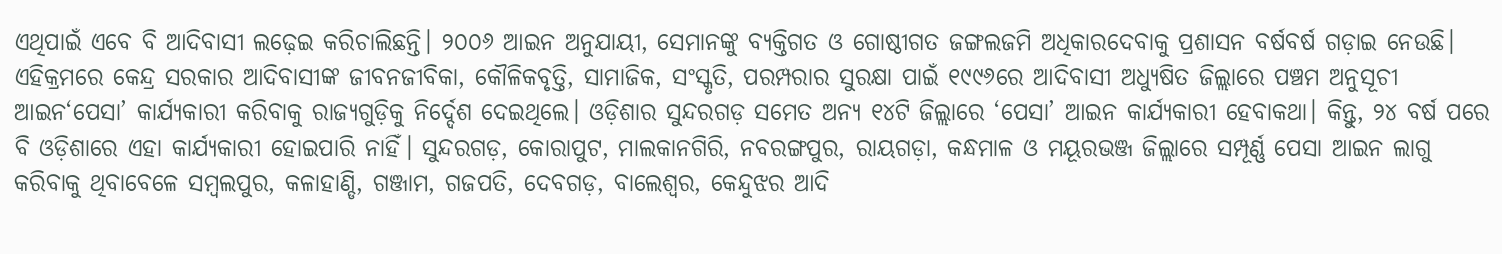ଏଥିପାଇଁ ଏବେ ବି ଆଦିବାସୀ ଲଢ଼େଇ କରିଚାଲିଛନ୍ତି। ୨୦୦୬ ଆଇନ ଅନୁଯାୟୀ, ସେମାନଙ୍କୁ ବ୍ୟକ୍ତିଗତ ଓ ଗୋଷ୍ଠୀଗତ ଜଙ୍ଗଲଜମି ଅଧିକାରଦେବାକୁ ପ୍ରଶାସନ ବର୍ଷବର୍ଷ ଗଡ଼ାଇ ନେଉଛି। ଏହିକ୍ରମରେ କେନ୍ଦ୍ର ସରକାର ଆଦିବାସୀଙ୍କ ଜୀବନଜୀବିକା, କୌଳିକବୃତ୍ତି, ସାମାଜିକ, ସଂସ୍କୃତି, ପରମ୍ପରାର ସୁରକ୍ଷା ପାଇଁ ୧୯୯୬ରେ ଆଦିବାସୀ ଅଧ୍ୟୁଷିତ ଜିଲ୍ଲାରେ ପଞ୍ଚମ ଅନୁସୂଚୀ ଆଇନ‘ପେସା’ କାର୍ଯ୍ୟକାରୀ କରିବାକୁ ରାଜ୍ୟଗୁଡ଼ିକୁ ନିର୍ଦ୍ଦେଶ ଦେଇଥିଲେ। ଓଡ଼ିଶାର ସୁନ୍ଦରଗଡ଼ ସମେତ ଅନ୍ୟ ୧୪ଟି ଜିଲ୍ଲାରେ ‘ପେସା’ ଆଇନ କାର୍ଯ୍ୟକାରୀ ହେବାକଥା। କିନ୍ତୁ, ୨୪ ବର୍ଷ ପରେ ବି ଓଡ଼ିଶାରେ ଏହା କାର୍ଯ୍ୟକାରୀ ହୋଇପାରି ନାହିଁ। ସୁନ୍ଦରଗଡ଼, କୋରାପୁଟ, ମାଲକାନଗିରି, ନବରଙ୍ଗପୁର, ରାୟଗଡ଼ା, କନ୍ଧମାଳ ଓ ମୟୂରଭଞ୍ଜ ଜିଲ୍ଲାରେ ସମ୍ପୂର୍ଣ୍ଣ ପେସା ଆଇନ ଲାଗୁ କରିବାକୁ ଥିବାବେଳେ ସମ୍ବଲପୁର, କଳାହାଣ୍ଡି, ଗଞ୍ଜାମ, ଗଜପତି, ଦେବଗଡ଼, ବାଲେଶ୍ବର, କେନ୍ଦୁଝର ଆଦି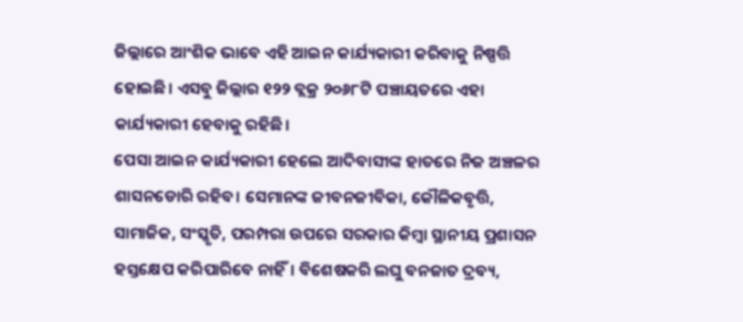ଜିଲ୍ଲାରେ ଆଂଶିକ ଭାବେ ଏହି ଆଇନ କାର୍ଯ୍ୟକାରୀ କରିବାକୁ ନିଷ୍ପତ୍ତି ହୋଇଛି। ଏସବୁ ଜିଲ୍ଲାର ୧୨୨ ବ୍ଲକ୍ର ୨୦୬୮ଟି ପଞ୍ଚାୟତରେ ଏହା କାର୍ଯ୍ୟକାରୀ ହେବାକୁ ରହିଛି।
ପେସା ଆଇନ କାର୍ଯ୍ୟକାରୀ ହେଲେ ଆଦିବାସୀଙ୍କ ହାତରେ ନିଜ ଅଞ୍ଚଳର ଶାସନଡୋରି ରହିବ। ସେମାନଙ୍କ ଜୀବନଜୀବିକା, କୌଳିକବୃତ୍ତି, ସାମାଜିକ, ସଂସ୍କୃତି, ପରମ୍ପରା ଉପରେ ସରକାର କିମ୍ବା ସ୍ଥାନୀୟ ପ୍ରଶାସନ ହସ୍ତକ୍ଷେପ କରିପାରିବେ ନାହିଁ। ବିଶେଷକରି ଲଘୁ ବନଜାତ ଦ୍ରବ୍ୟ,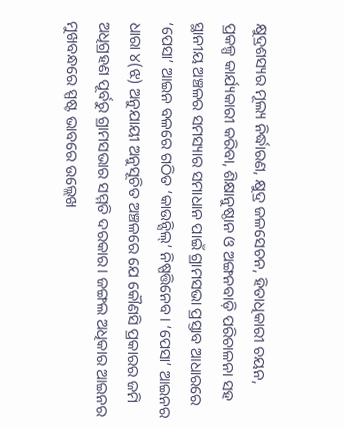କ୍ଷୁଦ୍ରଶସ୍ୟର ମୂଲ୍ୟ ନିର୍ଦ୍ଧାରଣ, କ୍ଷୁଦ୍ର ଜଳସେଚନ, ହିତାଧିକାରୀ ଚୟନ, ପ୍ରକଳ୍ପ କାର୍ଯ୍ୟକାରୀ କରିବା, ଶିକ୍ଷାନୁଷ୍ଠାନ ଓ ଅଙ୍ଗନବାଡ଼ି ପରିଚାଳନା ସହ ସ୍ଥାନୀୟ ଅଞ୍ଚଳର ସମସ୍ୟାର ସମାଧାନ ପାଇଁ ଗ୍ରାମସଭା ପ୍ରସ୍ତାବ ଆଧାରରେ ‘ପେସା’ ଆଇନ ବଳରେ ଗଠିତ ‘କାଉନ୍ସିଲ୍’ ନିଷ୍ପତ୍ତିନେବ। ‘ପେସା’ ଆଇନର ଧାରା ୪(ଝ) ଅନୁଯାୟୀ ଅନୁସୂଚିତ ଅଞ୍ଚଳରେ ଯେ କୌଣସି ପ୍ରକାରର ଜମି ଅଧିଗ୍ରହଣ ପୂର୍ବରୁ ଗ୍ରାମସଭାର ସମ୍ମତି ଦରକାର। ଜଙ୍ଗଲ ଅଧିକାର ଆଇନର ମୁଖବନ୍ଧରେ ସ୍ପଷ୍ଟ ଭାବରେ ଉଲ୍ଲେଖ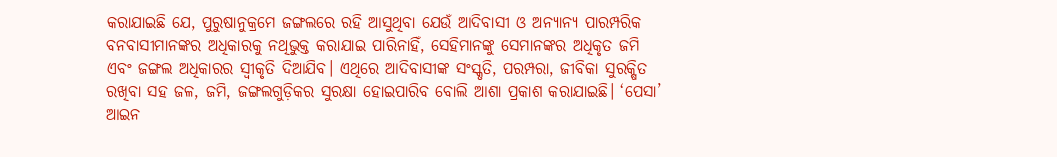କରାଯାଇଛି ଯେ, ପୁରୁଷାନୁକ୍ରମେ ଜଙ୍ଗଲରେ ରହି ଆସୁଥିବା ଯେଉଁ ଆଦିବାସୀ ଓ ଅନ୍ୟାନ୍ୟ ପାରମ୍ପରିକ ବନବାସୀମାନଙ୍କର ଅଧିକାରକୁ ନଥିଭୁକ୍ତ କରାଯାଇ ପାରିନାହିଁ, ସେହିମାନଙ୍କୁ ସେମାନଙ୍କର ଅଧିକୃତ ଜମି ଏବଂ ଜଙ୍ଗଲ ଅଧିକାରର ସ୍ୱୀକୃତି ଦିଆଯିବ। ଏଥିରେ ଆଦିବାସୀଙ୍କ ସଂସ୍କୃତି, ପରମ୍ପରା, ଜୀବିକା ସୁରକ୍ଷିତ ରଖିବା ସହ ଜଳ, ଜମି, ଜଙ୍ଗଲଗୁଡ଼ିକର ସୁରକ୍ଷା ହୋଇପାରିବ ବୋଲି ଆଶା ପ୍ରକାଶ କରାଯାଇଛି। ‘ପେସା’ ଆଇନ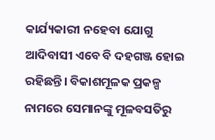କାର୍ଯ୍ୟକାରୀ ନହେବା ଯୋଗୁ ଆଦିବାସୀ ଏବେ ବି ଦହଗଞ୍ଜ ହୋଇ ରହିଛନ୍ତି। ବିକାଶମୂଳକ ପ୍ରକଳ୍ପ ନାମରେ ସେମାନଙ୍କୁ ମୂଳବସତିରୁ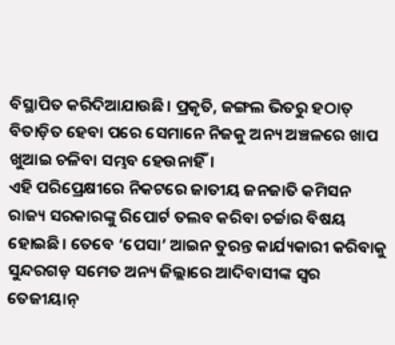ବିସ୍ଥାପିତ କରିଦିଆଯାଉଛି। ପ୍ରକୃତି, ଜଙ୍ଗଲ ଭିତରୁ ହଠାତ୍ ବିତାଡ଼ିତ ହେବା ପରେ ସେମାନେ ନିଜକୁ ଅନ୍ୟ ଅଞ୍ଚଳରେ ଖାପ ଖୁଆଇ ଚଳିବା ସମ୍ଭବ ହେଉନାହିଁ।
ଏହି ପରିପ୍ରେକ୍ଷୀରେ ନିକଟରେ ଜାତୀୟ ଜନଜାତି କମିସନ ରାଜ୍ୟ ସରକାରଙ୍କୁ ରିପୋର୍ଟ ତଲବ କରିବା ଚର୍ଚ୍ଚାର ବିଷୟ ହୋଇଛି। ତେବେ ‘ପେସା’ ଆଇନ ତୁରନ୍ତ କାର୍ଯ୍ୟକାରୀ କରିବାକୁ ସୁନ୍ଦରଗଡ଼ ସମେତ ଅନ୍ୟ ଜିଲ୍ଲାରେ ଆଦିବାସୀଙ୍କ ସ୍ବର ତେଜୀୟାନ୍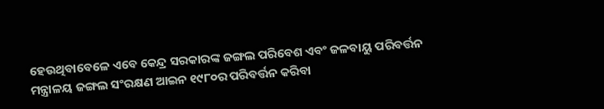ହେଉଥିବାବେଳେ ଏବେ କେନ୍ଦ୍ର ସରକାରଙ୍କ ଜଙ୍ଗଲ ପରିବେଶ ଏବଂ ଜଳବାୟୁ ପରିବର୍ତ୍ତନ ମନ୍ତ୍ରାଳୟ ଜଙ୍ଗଲ ସଂରକ୍ଷଣ ଆଇନ ୧୯୮୦ର ପରିବର୍ତ୍ତନ କରିବା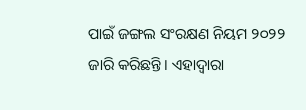ପାଇଁ ଜଙ୍ଗଲ ସଂରକ୍ଷଣ ନିୟମ ୨୦୨୨ ଜାରି କରିଛନ୍ତି। ଏହାଦ୍ବାରା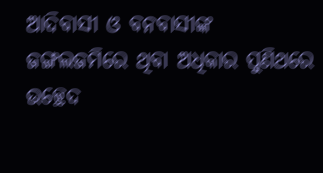ଆଦିବାସୀ ଓ ବନବାସୀଙ୍କ ଜଙ୍ଗଲଜମିରେ ଥିବା ଅଧିକାର ପୁଣିଥରେ ଉଚ୍ଛେଦ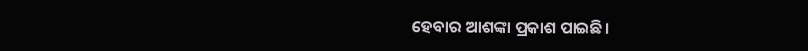ହେବାର ଆଶଙ୍କା ପ୍ରକାଶ ପାଇଛି।